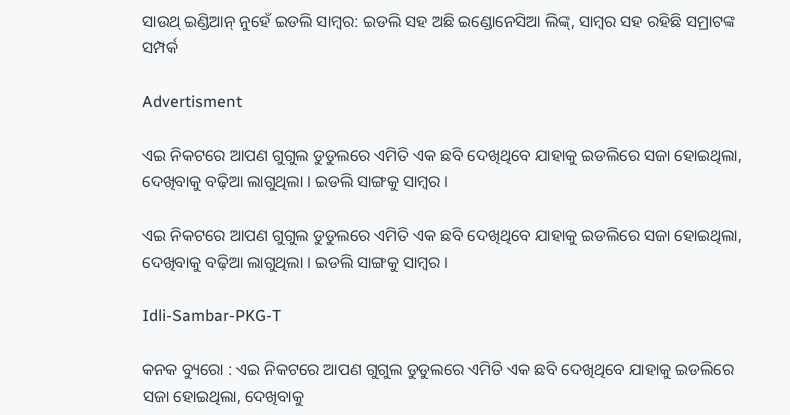ସାଉଥ୍ ଇଣ୍ଡିଆନ୍ ନୁହେଁ ଇଡଲି ସାମ୍ବର: ଇଡଲି ସହ ଅଛି ଇଣ୍ଡୋନେସିଆ ଲିଙ୍କ୍, ସାମ୍ବର ସହ ରହିଛି ସମ୍ରାଟଙ୍କ ସମ୍ପର୍କ

Advertisment

ଏଇ ନିକଟରେ ଆପଣ ଗୁଗୁଲ ଡୁଡୁଲରେ ଏମିତି ଏକ ଛବି ଦେଖିଥିବେ ଯାହାକୁ ଇଡଲିରେ ସଜା ହୋଇଥିଲା, ଦେଖିବାକୁ ବଢ଼ିଆ ଲାଗୁଥିଲା । ଇଡଲି ସାଙ୍ଗକୁ ସାମ୍ବର ।

ଏଇ ନିକଟରେ ଆପଣ ଗୁଗୁଲ ଡୁଡୁଲରେ ଏମିତି ଏକ ଛବି ଦେଖିଥିବେ ଯାହାକୁ ଇଡଲିରେ ସଜା ହୋଇଥିଲା, ଦେଖିବାକୁ ବଢ଼ିଆ ଲାଗୁଥିଲା । ଇଡଲି ସାଙ୍ଗକୁ ସାମ୍ବର ।

Idli-Sambar-PKG-T

କନକ ବ୍ୟୁରୋ : ଏଇ ନିକଟରେ ଆପଣ ଗୁଗୁଲ ଡୁଡୁଲରେ ଏମିତି ଏକ ଛବି ଦେଖିଥିବେ ଯାହାକୁ ଇଡଲିରେ ସଜା ହୋଇଥିଲା, ଦେଖିବାକୁ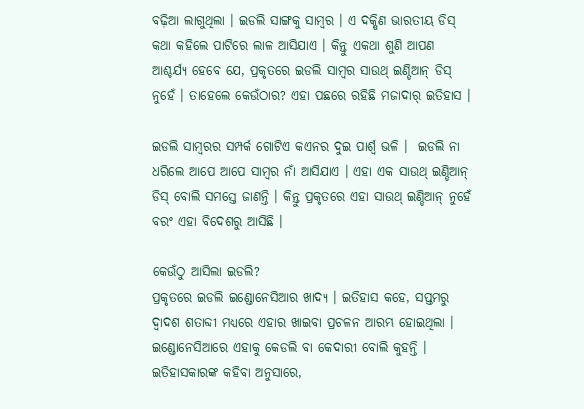ବଢ଼ିଆ ଲାଗୁଥିଲା । ଇଡଲି ସାଙ୍ଗକୁ ସାମ୍ବର । ଏ ଦକ୍ଷିଣ ଭାରତୀୟ ଡିସ୍ କଥା କହିଲେ ପାଟିରେ ଲାଳ ଆସିଯାଏ । କିନ୍ତୁ ଏକଥା ଶୁଣି ଆପଣ ଆଶ୍ଚର୍ଯ୍ୟ ହେବେ ଯେ, ପ୍ରକୃତରେ ଇଡଲି ସାମ୍ବର ସାଉଥ୍ ଇଣ୍ଡିଆନ୍ ଡିସ୍ ନୁହେଁ । ତାହେଲେ କେଉଁଠାର? ଏହା ପଛରେ ରହିଛି ମଜାଦାର୍ ଇତିହାସ ।

ଇଡଲି ସାମ୍ବରର ସମ୍ପର୍କ ଗୋଟିଏ କଏନର ଦୁଇ ପାର୍ଶ୍ବ ଭଳି ।  ଇଡଲି ନା ଧରିଲେ ଆପେ ଆପେ ସାମ୍ବର ନାଁ ଆସିଯାଏ । ଏହା ଏକ ସାଉଥ୍ ଇଣ୍ଡିଆନ୍ ଡିସ୍ ବୋଲି ସମସ୍ତେ ଜାଣନ୍ତି । କିନ୍ତୁ ପ୍ରକୃତରେ ଏହା ସାଉଥ୍ ଇଣ୍ଡିଆନ୍ ନୁହେଁ ବରଂ ଏହା ବିଦେଶରୁ ଆସିଛି ।

କେଉଁଠୁ ଆସିଲା ଇଡଲି?
ପ୍ରକୃତରେ ଇଡଲି ଇଣ୍ଡୋନେସିଆର ଖାଦ୍ୟ । ଇତିହାସ କହେ, ସପ୍ତମରୁ ଦ୍ବାଦଶ ଶତାବ୍ଦୀ ମଧ୍ୟରେ ଏହାର ଖାଇବା ପ୍ରଚଳନ ଆରମ୍ଭ ହୋଇଥିଲା । ଇଣ୍ଡୋନେସିଆରେ ଏହାକୁ କେଡଲି ବା କେଦାରୀ ବୋଲି କୁହନ୍ତି । ଇତିହାସକାରଙ୍କ କହିବା ଅନୁସାରେ,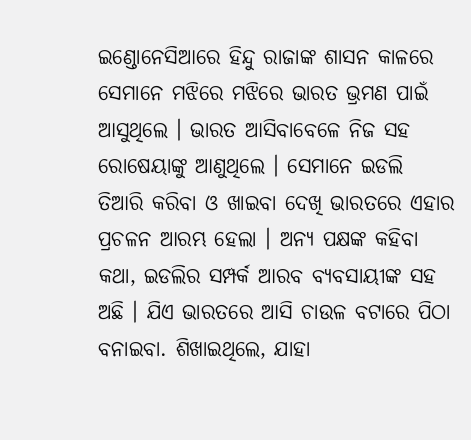ଇଣ୍ଡୋନେସିଆରେ ହିନ୍ଦୁ ରାଜାଙ୍କ ଶାସନ କାଳରେ ସେମାନେ ମଝିରେ ମଝିରେ ଭାରତ ଭ୍ରମଣ ପାଇଁ ଆସୁଥିଲେ । ଭାରତ ଆସିବାବେଳେ ନିଜ ସହ ରୋଷେୟାଙ୍କୁ ଆଣୁଥିଲେ । ସେମାନେ ଇଡଲି ତିଆରି କରିବା ଓ ଖାଇବା ଦେଖି ଭାରତରେ ଏହାର ପ୍ରଚଳନ ଆରମ୍ଭ ହେଲା । ଅନ୍ୟ ପକ୍ଷଙ୍କ କହିବା କଥା, ଇଡଲିର ସମ୍ପର୍କ ଆରବ ବ୍ୟବସାୟୀଙ୍କ ସହ ଅଛି । ଯିଏ ଭାରତରେ ଆସି ଚାଉଳ ବଟାରେ ପିଠା ବନାଇବା. ଶିଖାଇଥିଲେ, ଯାହା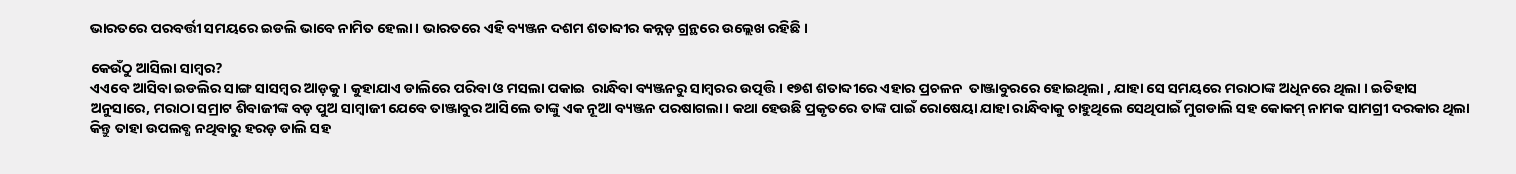ଭାରତରେ ପରବର୍ତ୍ତୀ ସମୟରେ ଇଡଲି ଭାବେ ନାମିତ ହେଲା । ଭାରତରେ ଏହି ବ୍ୟଞ୍ଜନ ଦଶମ ଶତାବ୍ଦୀର କନ୍ନଡ଼ ଗ୍ରନ୍ଥରେ ଉଲ୍ଲେଖ ରହିଛି ।

କେଉଁଠୁ ଆସିଲା ସାମ୍ବର?
ଏଏବେ ଆସିବା ଇଡଲିର ସାଙ୍ଗ ସାସମ୍ବର ଆଡ଼କୁ । କୁହାଯାଏ ଡାଲିରେ ପରିବା ଓ ମସଲା ପକାଇ  ରାନ୍ଧିବା ବ୍ୟଞ୍ଜନରୁ ସାମ୍ବରର ଉତ୍ପତ୍ତି । ୧୭ଶ ଶତାବ୍ଦୀରେ ଏହାର ପ୍ରଚଳନ  ତାଞ୍ଜାବୁରରେ ହୋଇଥିଲା , ଯାହା ସେ ସମୟରେ ମରାଠାଙ୍କ ଅଧିନରେ ଥିଲା । ଇତିହାସ ଅନୁସାରେ, ମରାଠା ସମ୍ରାଟ ଶିବାଜୀଙ୍କ ବଡ଼ ପୁଅ ସାମ୍ବାଜୀ ଯେବେ ତାଞ୍ଜାବୁର ଆସିଲେ ତାଙ୍କୁ ଏକ ନୂଆ ବ୍ୟଞ୍ଜନ ପରଷାଗଲା। କଥା ହେଉଛି ପ୍ରକୃତରେ ତାଙ୍କ ପାଇଁ ରୋଷେୟା ଯାହା ରାନ୍ଧିବାକୁ ଚାହୁଥିଲେ ସେଥିପାଇଁ ମୁଗଡାଲି ସହ କୋକମ୍ ନାମକ ସାମଗ୍ରୀ ଦରକାର ଥିଲା କିନ୍ତୁ ତାହା ଉପଲବ୍ଧ ନଥିବାରୁ ହରଡ଼ ଡାଲି ସହ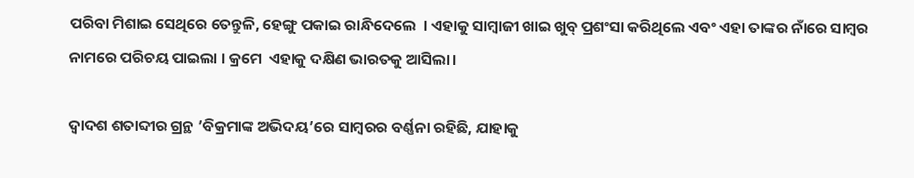ପରିବା ମିଶାଇ ସେଥିରେ ତେନ୍ତୁଳି, ହେଙ୍ଗୁ ପକାଇ ରାନ୍ଧିଦେଲେ  । ଏହାକୁ ସାମ୍ବାଜୀ ଖାଇ ଖୁବ୍ ପ୍ରଶଂସା କରିଥିଲେ ଏବଂ ଏହା ତାଙ୍କର ନାଁରେ ସାମ୍ବର ନାମରେ ପରିଚୟ ପାଇଲା । କ୍ରମେ  ଏହାକୁ ଦକ୍ଷିଣ ଭାରତକୁ ଆସିଲା।

ଦ୍ବାଦଶ ଶତାବ୍ଦୀର ଗ୍ରନ୍ଥ ’ବିକ୍ରମାଙ୍କ ଅଭିଦୟ’ରେ ସାମ୍ବରର ବର୍ଣ୍ଣନା ରହିଛି, ଯାହାକୁ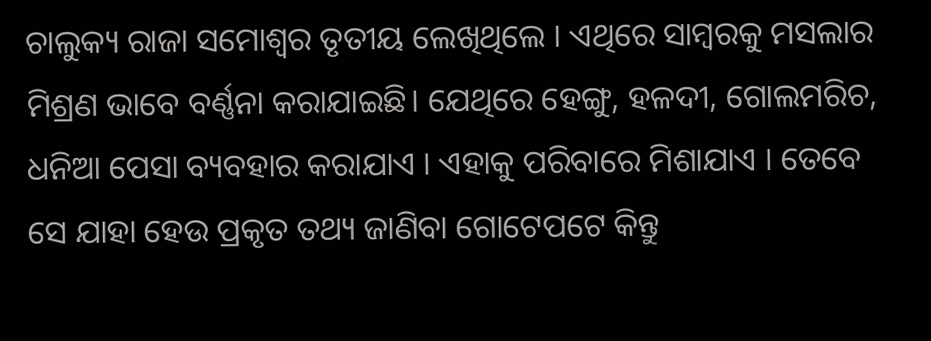ଚାଲୁକ୍ୟ ରାଜା ସମୋଶ୍ବର ତୃତୀୟ ଲେଖିଥିଲେ । ଏଥିରେ ସାମ୍ବରକୁ ମସଲାର ମିଶ୍ରଣ ଭାବେ ବର୍ଣ୍ଣନା କରାଯାଇଛି। ଯେଥିରେ ହେଙ୍ଗୁ, ହଳଦୀ, ଗୋଲମରିଚ, ଧନିଆ ପେସା ବ୍ୟବହାର କରାଯାଏ । ଏହାକୁ ପରିବାରେ ମିଶାଯାଏ । ତେବେ ସେ ଯାହା ହେଉ ପ୍ରକୃତ ତଥ୍ୟ ଜାଣିବା ଗୋଟେପଟେ କିନ୍ତୁ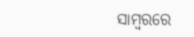ସାମ୍ବରରେ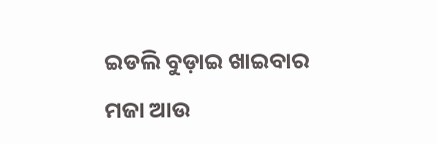ଇଡଲି ବୁଡ଼ାଇ ଖାଇବାର ମଜା ଆଉ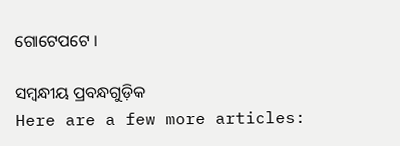ଗୋଟେପଟେ ।

ସମ୍ବନ୍ଧୀୟ ପ୍ରବନ୍ଧଗୁଡ଼ିକ
Here are a few more articles: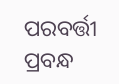ପରବର୍ତ୍ତୀ ପ୍ରବନ୍ଧ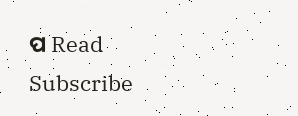ପ Read
Subscribe